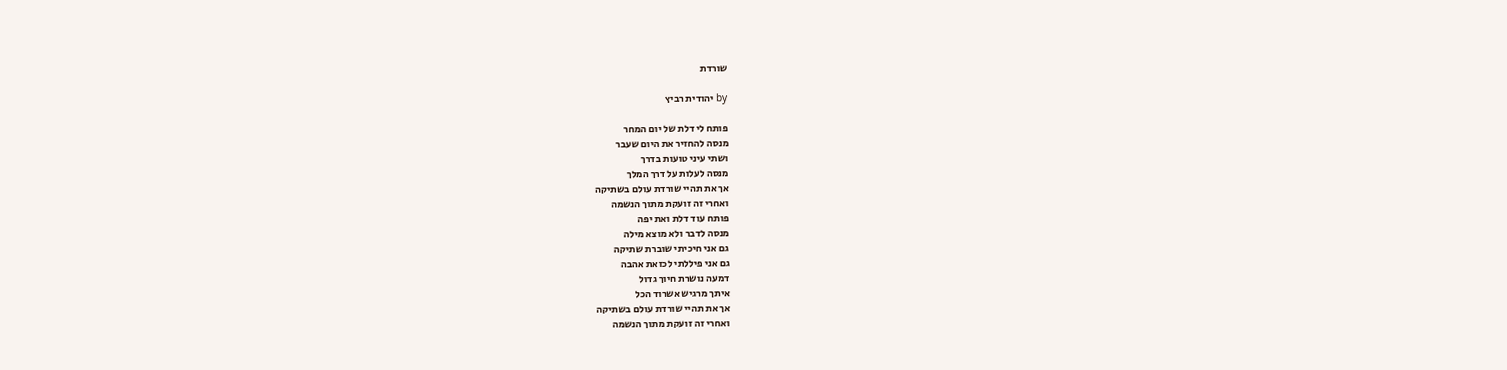שורדת

by יהודית רביץ

פותח לי דלת של יום המחר
מנסה להחזיר את היום שעבר
ושתי עיני טועות בדרך
מנסה לעלות על דרך המלך
אך את תהיי שורדת עולם בשתיקה
ואחרי זה זועקת מתוך הנשמה
פותח עוד דלת ואת יפה
מנסה לדבר ולא מוצא מילה
גם אני חיכיתי שוברת שתיקה
גם אני פיללתי לכזאת אהבה
דמעה נושרת חיוך גדול
איתך מרגיש אשרוד הכל
אך את תהיי שורדת עולם בשתיקה
ואחרי זה זועקת מתוך הנשמה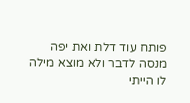פותח עוד דלת ואת יפה
מנסה לדבר ולא מוצא מילה
לו הייתי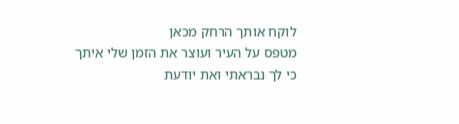לוקח אותך הרחק מכאן
מטפס על העיר ועוצר את הזמן שלי איתך
כי לך נבראתי ואת יודעת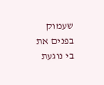שעמוק בפנים את בי נוגעת